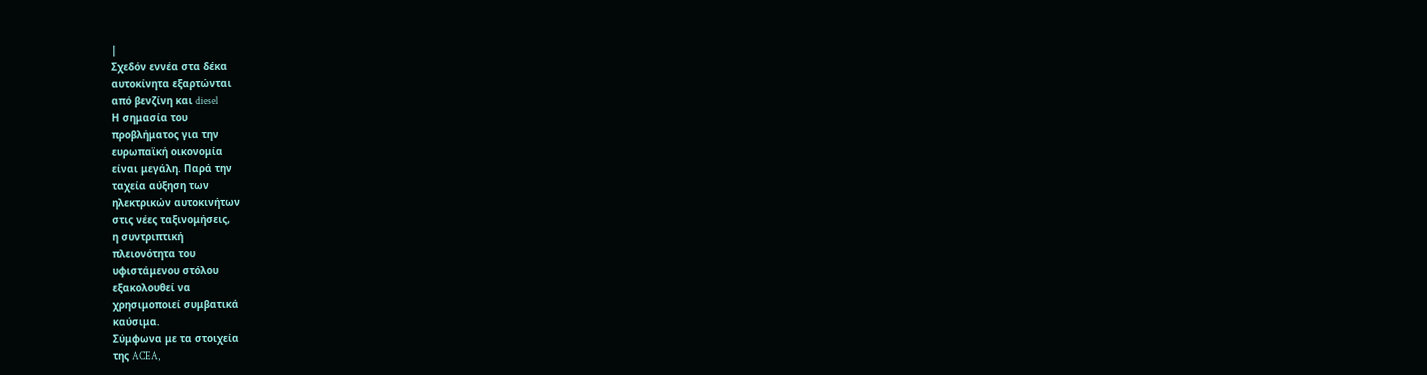|
Σχεδόν εννέα στα δέκα
αυτοκίνητα εξαρτώνται
από βενζίνη και diesel
Η σημασία του
προβλήματος για την
ευρωπαϊκή οικονομία
είναι μεγάλη. Παρά την
ταχεία αύξηση των
ηλεκτρικών αυτοκινήτων
στις νέες ταξινομήσεις,
η συντριπτική
πλειονότητα του
υφιστάμενου στόλου
εξακολουθεί να
χρησιμοποιεί συμβατικά
καύσιμα.
Σύμφωνα με τα στοιχεία
της ACEA,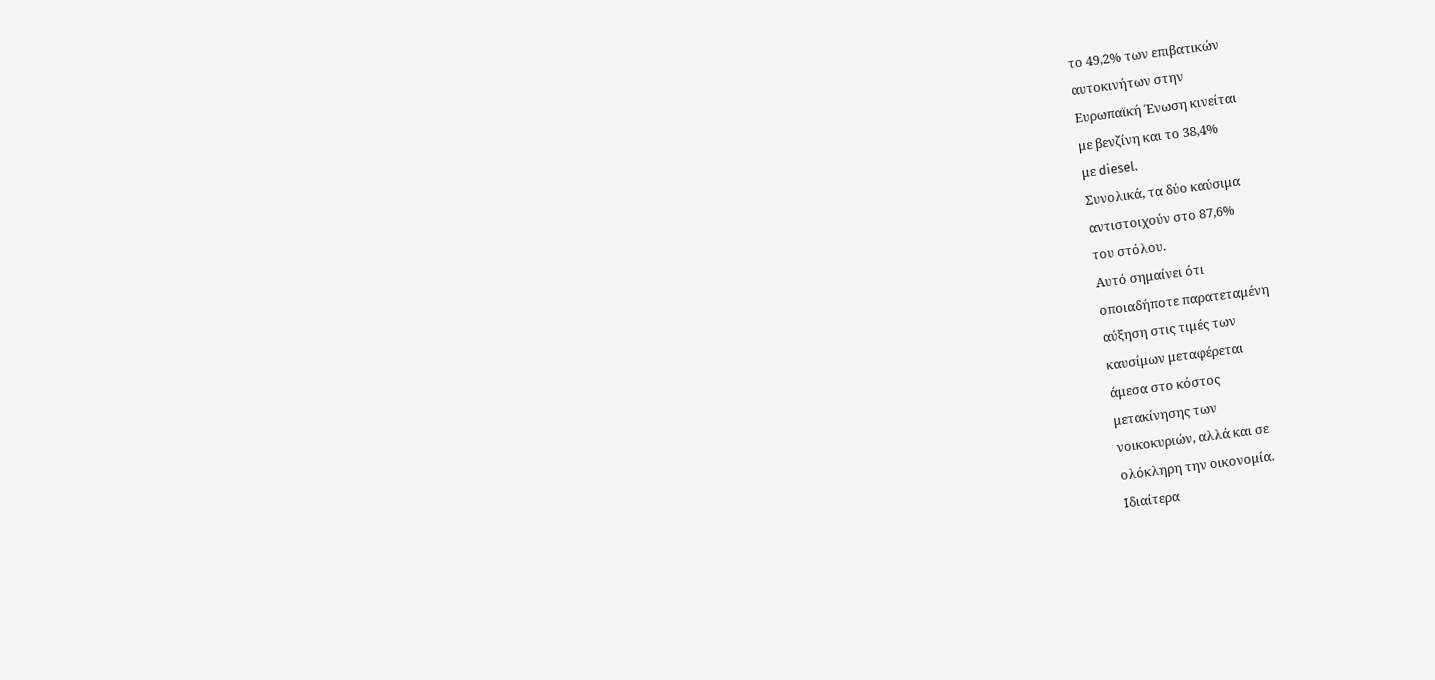το 49,2% των επιβατικών
αυτοκινήτων στην
Ευρωπαϊκή Ένωση κινείται
με βενζίνη και το 38,4%
με diesel.
Συνολικά, τα δύο καύσιμα
αντιστοιχούν στο 87,6%
του στόλου.
Αυτό σημαίνει ότι
οποιαδήποτε παρατεταμένη
αύξηση στις τιμές των
καυσίμων μεταφέρεται
άμεσα στο κόστος
μετακίνησης των
νοικοκυριών, αλλά και σε
ολόκληρη την οικονομία.
Ιδιαίτερα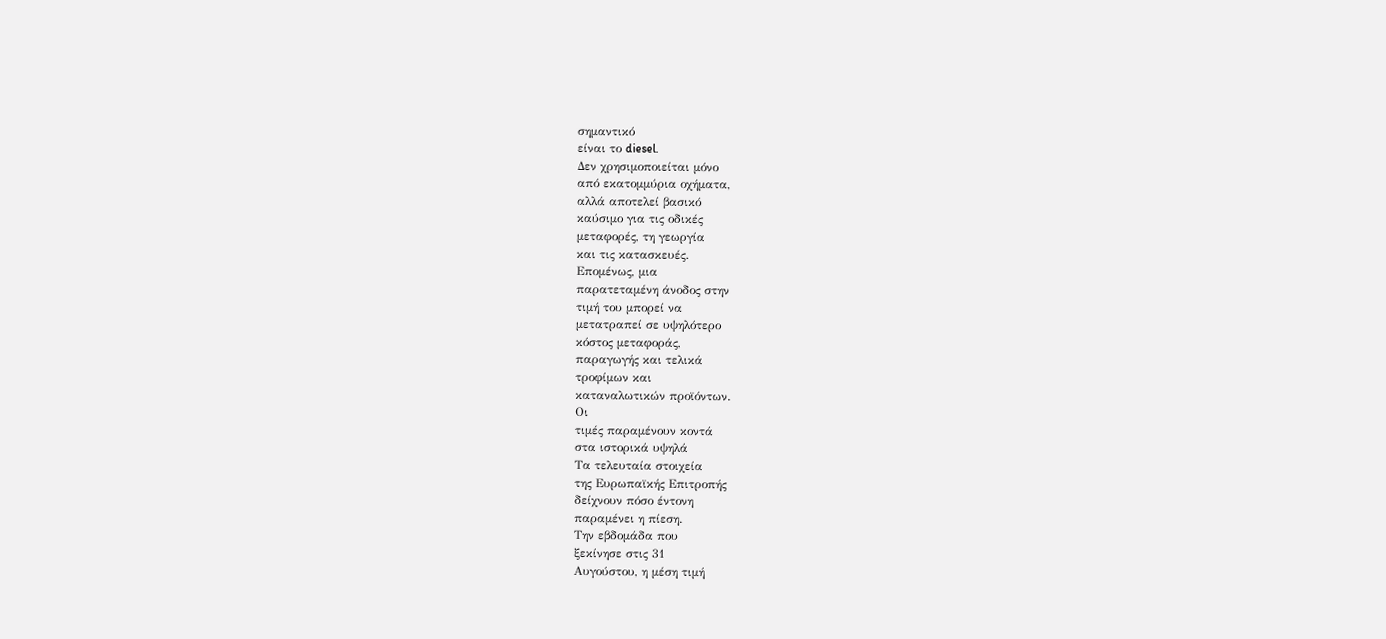σημαντικό
είναι το diesel.
Δεν χρησιμοποιείται μόνο
από εκατομμύρια οχήματα,
αλλά αποτελεί βασικό
καύσιμο για τις οδικές
μεταφορές, τη γεωργία
και τις κατασκευές.
Επομένως, μια
παρατεταμένη άνοδος στην
τιμή του μπορεί να
μετατραπεί σε υψηλότερο
κόστος μεταφοράς,
παραγωγής και τελικά
τροφίμων και
καταναλωτικών προϊόντων.
Οι
τιμές παραμένουν κοντά
στα ιστορικά υψηλά
Τα τελευταία στοιχεία
της Ευρωπαϊκής Επιτροπής
δείχνουν πόσο έντονη
παραμένει η πίεση.
Την εβδομάδα που
ξεκίνησε στις 31
Αυγούστου, η μέση τιμή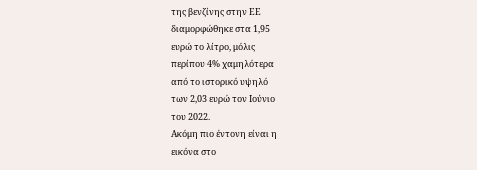της βενζίνης στην ΕΕ
διαμορφώθηκε στα 1,95
ευρώ το λίτρο, μόλις
περίπου 4% χαμηλότερα
από το ιστορικό υψηλό
των 2,03 ευρώ τον Ιούνιο
του 2022.
Ακόμη πιο έντονη είναι η
εικόνα στο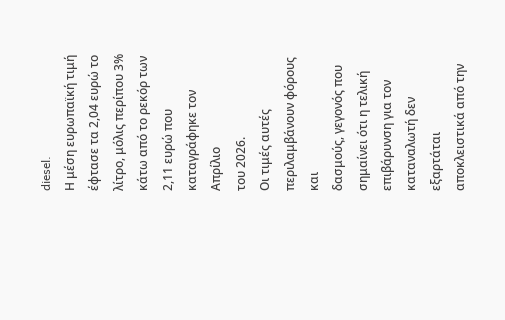diesel.
Η μέση ευρωπαϊκή τιμή
έφτασε τα 2,04 ευρώ το
λίτρο, μόλις περίπου 3%
κάτω από το ρεκόρ των
2,11 ευρώ που
καταγράφηκε τον Απρίλιο
του 2026.
Οι τιμές αυτές
περιλαμβάνουν φόρους και
δασμούς, γεγονός που
σημαίνει ότι η τελική
επιβάρυνση για τον
καταναλωτή δεν εξαρτάται
αποκλειστικά από την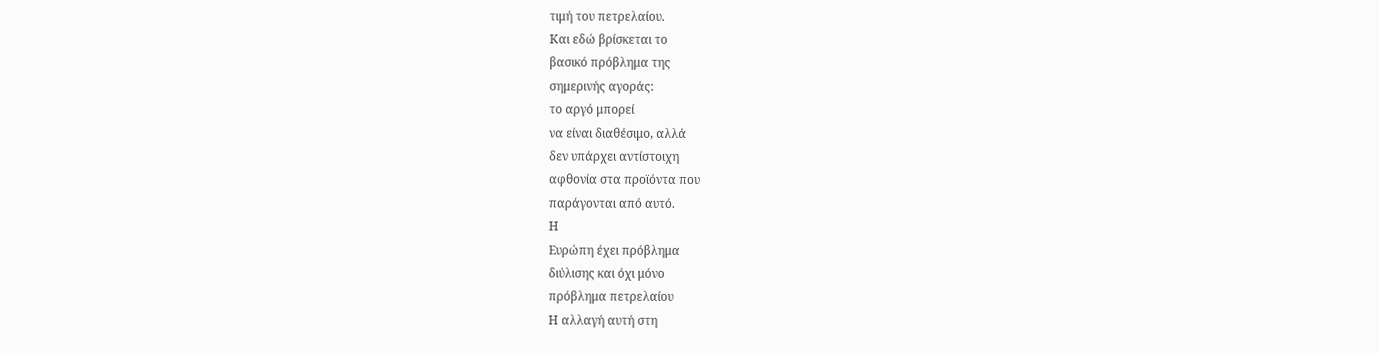τιμή του πετρελαίου.
Και εδώ βρίσκεται το
βασικό πρόβλημα της
σημερινής αγοράς:
το αργό μπορεί
να είναι διαθέσιμο, αλλά
δεν υπάρχει αντίστοιχη
αφθονία στα προϊόντα που
παράγονται από αυτό.
Η
Ευρώπη έχει πρόβλημα
διύλισης και όχι μόνο
πρόβλημα πετρελαίου
Η αλλαγή αυτή στη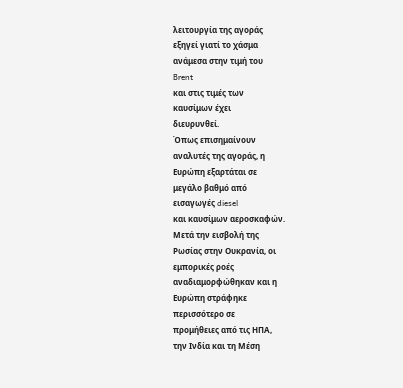λειτουργία της αγοράς
εξηγεί γιατί το χάσμα
ανάμεσα στην τιμή του
Brent
και στις τιμές των
καυσίμων έχει
διευρυνθεί.
Όπως επισημαίνουν
αναλυτές της αγοράς, η
Ευρώπη εξαρτάται σε
μεγάλο βαθμό από
εισαγωγές diesel
και καυσίμων αεροσκαφών.
Μετά την εισβολή της
Ρωσίας στην Ουκρανία, οι
εμπορικές ροές
αναδιαμορφώθηκαν και η
Ευρώπη στράφηκε
περισσότερο σε
προμήθειες από τις ΗΠΑ,
την Ινδία και τη Μέση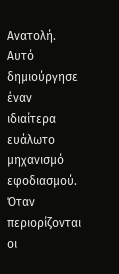Ανατολή.
Αυτό δημιούργησε έναν
ιδιαίτερα ευάλωτο
μηχανισμό εφοδιασμού.
Όταν περιορίζονται οι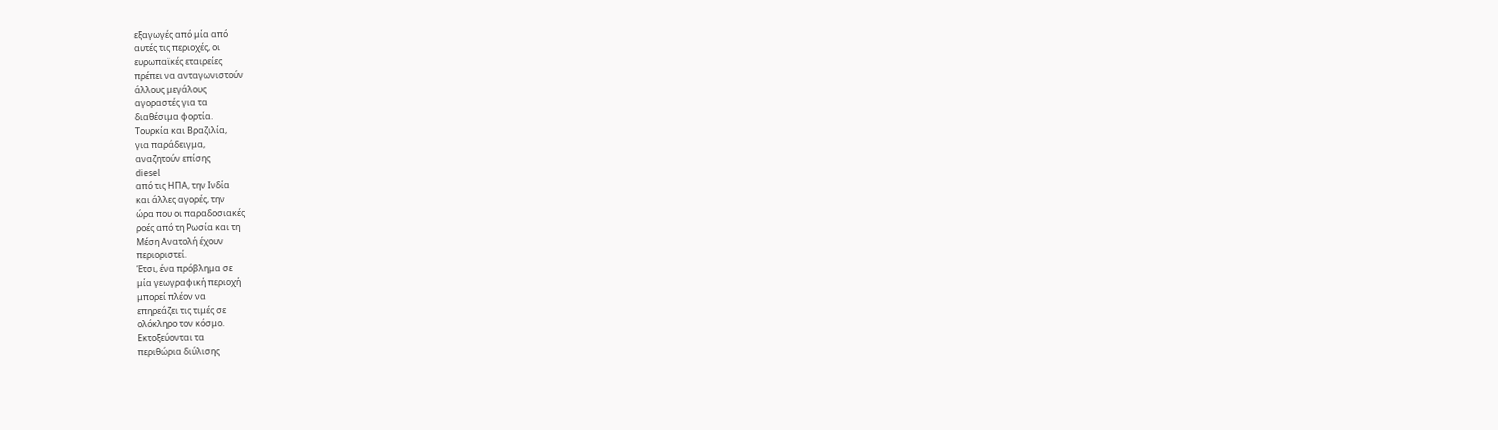εξαγωγές από μία από
αυτές τις περιοχές, οι
ευρωπαϊκές εταιρείες
πρέπει να ανταγωνιστούν
άλλους μεγάλους
αγοραστές για τα
διαθέσιμα φορτία.
Τουρκία και Βραζιλία,
για παράδειγμα,
αναζητούν επίσης
diesel
από τις ΗΠΑ, την Ινδία
και άλλες αγορές, την
ώρα που οι παραδοσιακές
ροές από τη Ρωσία και τη
Μέση Ανατολή έχουν
περιοριστεί.
Έτσι, ένα πρόβλημα σε
μία γεωγραφική περιοχή
μπορεί πλέον να
επηρεάζει τις τιμές σε
ολόκληρο τον κόσμο.
Εκτοξεύονται τα
περιθώρια διύλισης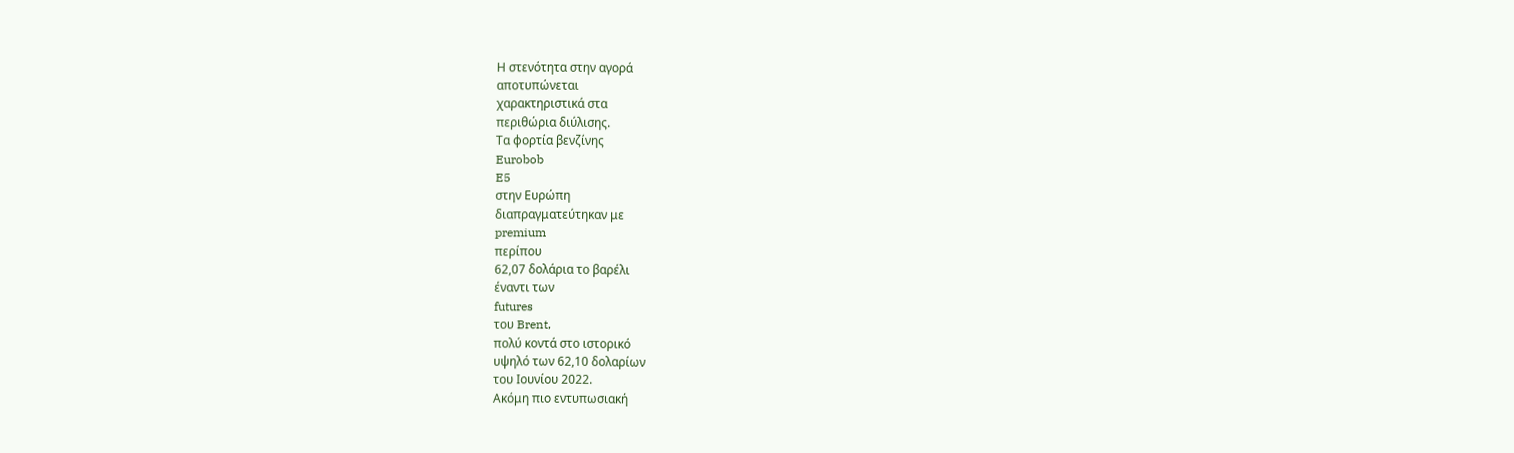Η στενότητα στην αγορά
αποτυπώνεται
χαρακτηριστικά στα
περιθώρια διύλισης.
Τα φορτία βενζίνης
Eurobob
E5
στην Ευρώπη
διαπραγματεύτηκαν με
premium
περίπου
62,07 δολάρια το βαρέλι
έναντι των
futures
του Brent,
πολύ κοντά στο ιστορικό
υψηλό των 62,10 δολαρίων
του Ιουνίου 2022.
Ακόμη πιο εντυπωσιακή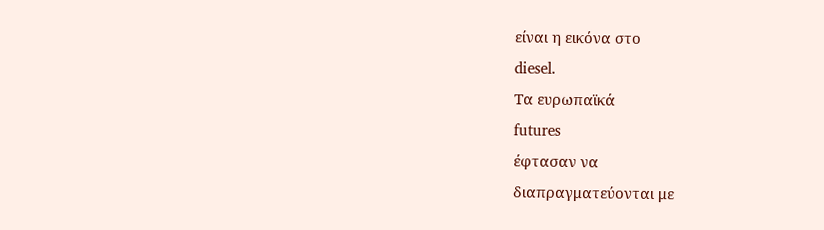είναι η εικόνα στο
diesel.
Τα ευρωπαϊκά
futures
έφτασαν να
διαπραγματεύονται με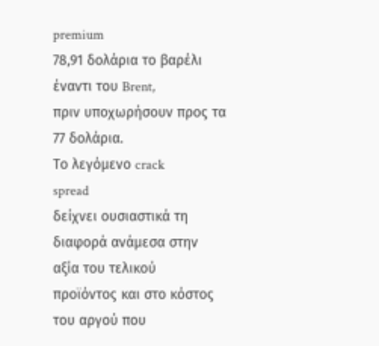premium
78,91 δολάρια το βαρέλι
έναντι του Brent,
πριν υποχωρήσουν προς τα
77 δολάρια.
Το λεγόμενο crack
spread
δείχνει ουσιαστικά τη
διαφορά ανάμεσα στην
αξία του τελικού
προϊόντος και στο κόστος
του αργού που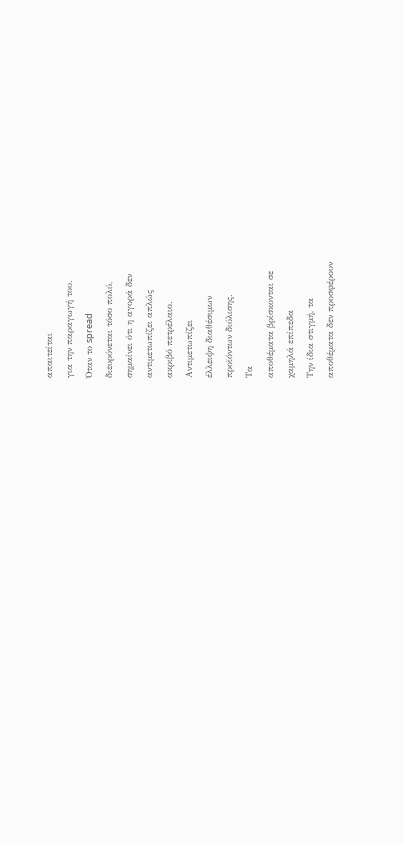απαιτείται
για την παραγωγή του.
Όταν το spread
διευρύνεται τόσο πολύ,
σημαίνει ότι η αγορά δεν
αντιμετωπίζει απλώς
ακριβό πετρέλαιο.
Αντιμετωπίζει
έλλειψη διαθέσιμων
προϊόντων διύλισης.
Τα
αποθέματα βρίσκονται σε
χαμηλά επίπεδα
Την ίδια στιγμή, τα
αποθέματα δεν προσφέρουν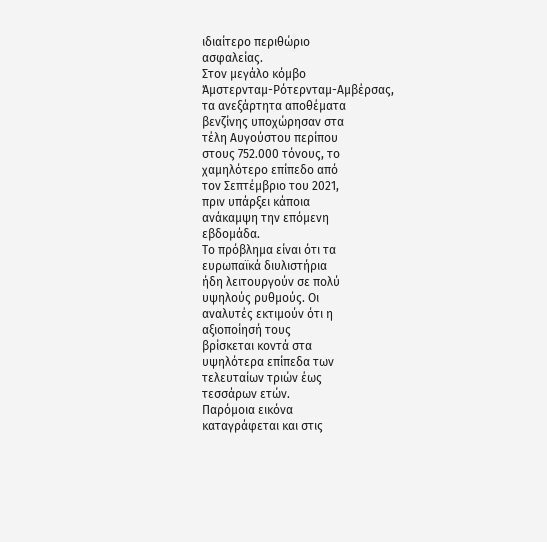ιδιαίτερο περιθώριο
ασφαλείας.
Στον μεγάλο κόμβο
Άμστερνταμ-Ρότερνταμ-Αμβέρσας,
τα ανεξάρτητα αποθέματα
βενζίνης υποχώρησαν στα
τέλη Αυγούστου περίπου
στους 752.000 τόνους, το
χαμηλότερο επίπεδο από
τον Σεπτέμβριο του 2021,
πριν υπάρξει κάποια
ανάκαμψη την επόμενη
εβδομάδα.
Το πρόβλημα είναι ότι τα
ευρωπαϊκά διυλιστήρια
ήδη λειτουργούν σε πολύ
υψηλούς ρυθμούς. Οι
αναλυτές εκτιμούν ότι η
αξιοποίησή τους
βρίσκεται κοντά στα
υψηλότερα επίπεδα των
τελευταίων τριών έως
τεσσάρων ετών.
Παρόμοια εικόνα
καταγράφεται και στις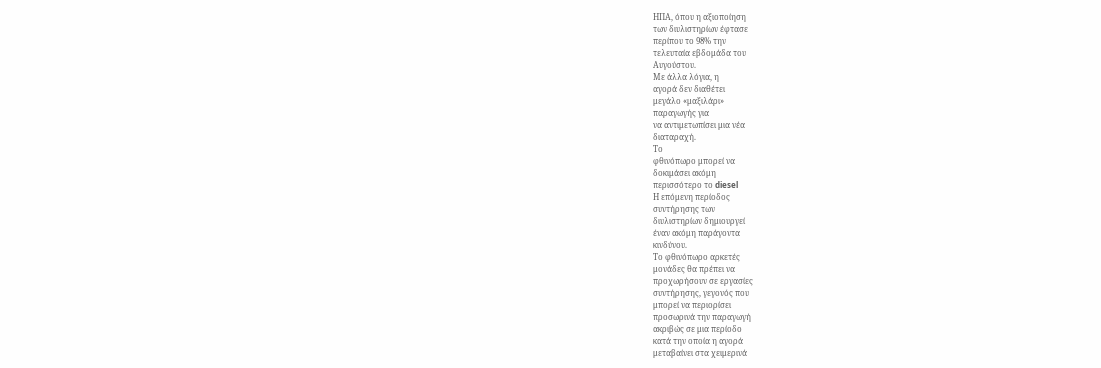ΗΠΑ, όπου η αξιοποίηση
των διυλιστηρίων έφτασε
περίπου το 98% την
τελευταία εβδομάδα του
Αυγούστου.
Με άλλα λόγια, η
αγορά δεν διαθέτει
μεγάλο «μαξιλάρι»
παραγωγής για
να αντιμετωπίσει μια νέα
διαταραχή.
Το
φθινόπωρο μπορεί να
δοκιμάσει ακόμη
περισσότερο το diesel
Η επόμενη περίοδος
συντήρησης των
διυλιστηρίων δημιουργεί
έναν ακόμη παράγοντα
κινδύνου.
Το φθινόπωρο αρκετές
μονάδες θα πρέπει να
προχωρήσουν σε εργασίες
συντήρησης, γεγονός που
μπορεί να περιορίσει
προσωρινά την παραγωγή
ακριβώς σε μια περίοδο
κατά την οποία η αγορά
μεταβαίνει στα χειμερινά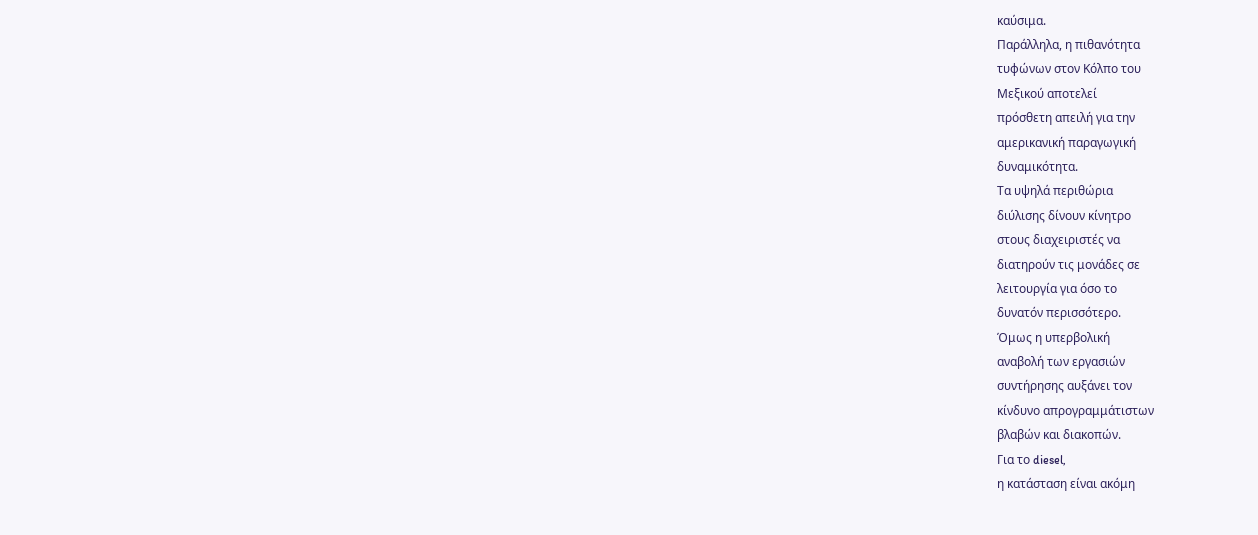καύσιμα.
Παράλληλα, η πιθανότητα
τυφώνων στον Κόλπο του
Μεξικού αποτελεί
πρόσθετη απειλή για την
αμερικανική παραγωγική
δυναμικότητα.
Τα υψηλά περιθώρια
διύλισης δίνουν κίνητρο
στους διαχειριστές να
διατηρούν τις μονάδες σε
λειτουργία για όσο το
δυνατόν περισσότερο.
Όμως η υπερβολική
αναβολή των εργασιών
συντήρησης αυξάνει τον
κίνδυνο απρογραμμάτιστων
βλαβών και διακοπών.
Για το diesel,
η κατάσταση είναι ακόμη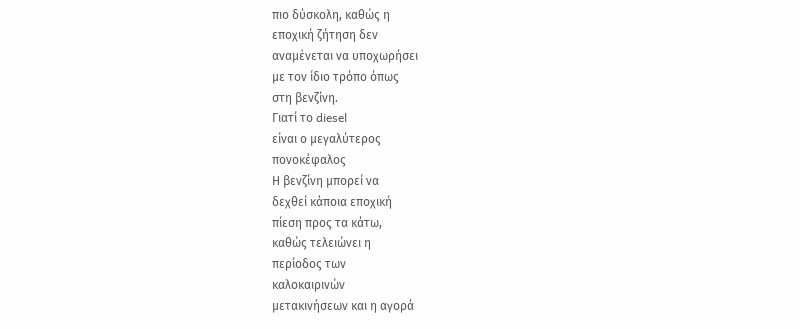πιο δύσκολη, καθώς η
εποχική ζήτηση δεν
αναμένεται να υποχωρήσει
με τον ίδιο τρόπο όπως
στη βενζίνη.
Γιατί το diesel
είναι ο μεγαλύτερος
πονοκέφαλος
Η βενζίνη μπορεί να
δεχθεί κάποια εποχική
πίεση προς τα κάτω,
καθώς τελειώνει η
περίοδος των
καλοκαιρινών
μετακινήσεων και η αγορά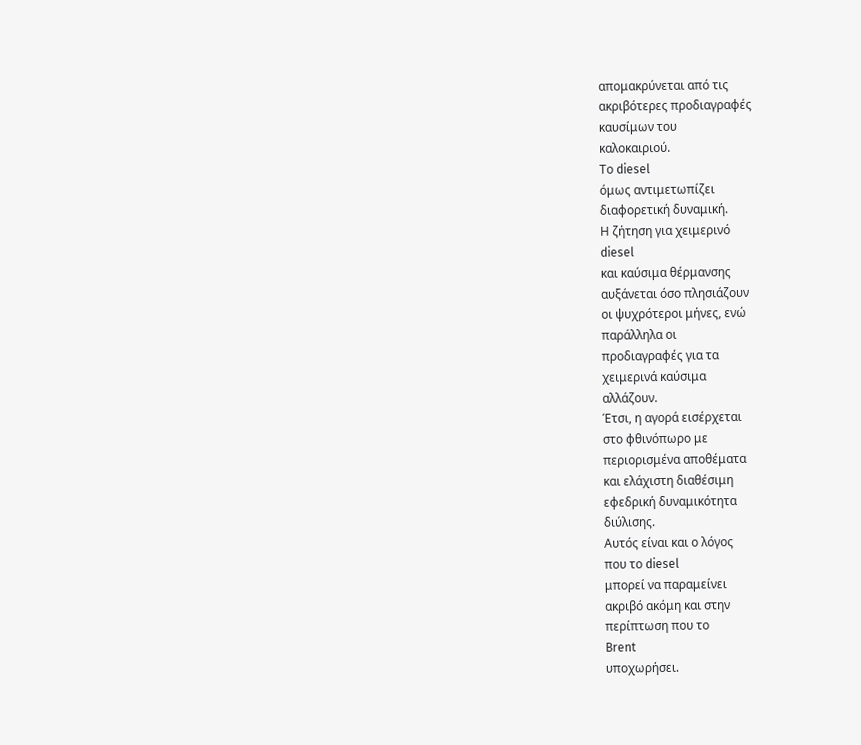απομακρύνεται από τις
ακριβότερες προδιαγραφές
καυσίμων του
καλοκαιριού.
Το diesel
όμως αντιμετωπίζει
διαφορετική δυναμική.
Η ζήτηση για χειμερινό
diesel
και καύσιμα θέρμανσης
αυξάνεται όσο πλησιάζουν
οι ψυχρότεροι μήνες, ενώ
παράλληλα οι
προδιαγραφές για τα
χειμερινά καύσιμα
αλλάζουν.
Έτσι, η αγορά εισέρχεται
στο φθινόπωρο με
περιορισμένα αποθέματα
και ελάχιστη διαθέσιμη
εφεδρική δυναμικότητα
διύλισης.
Αυτός είναι και ο λόγος
που το diesel
μπορεί να παραμείνει
ακριβό ακόμη και στην
περίπτωση που το
Brent
υποχωρήσει.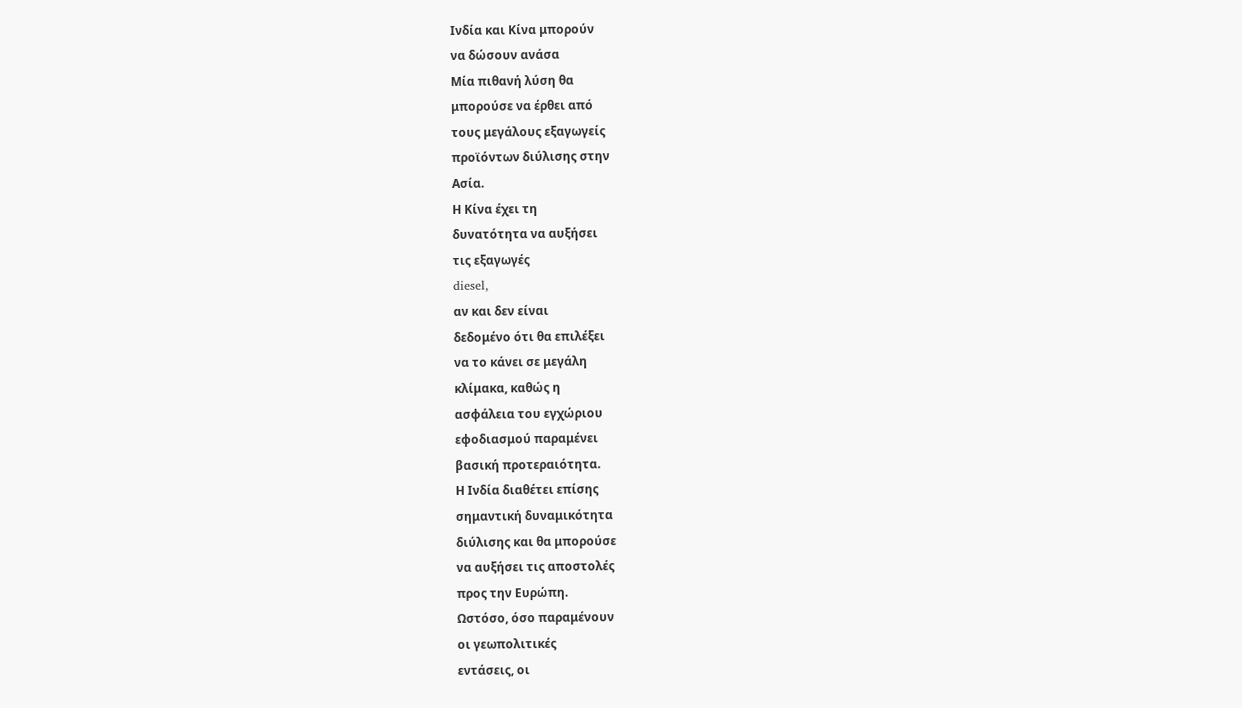Ινδία και Κίνα μπορούν
να δώσουν ανάσα
Μία πιθανή λύση θα
μπορούσε να έρθει από
τους μεγάλους εξαγωγείς
προϊόντων διύλισης στην
Ασία.
Η Κίνα έχει τη
δυνατότητα να αυξήσει
τις εξαγωγές
diesel,
αν και δεν είναι
δεδομένο ότι θα επιλέξει
να το κάνει σε μεγάλη
κλίμακα, καθώς η
ασφάλεια του εγχώριου
εφοδιασμού παραμένει
βασική προτεραιότητα.
Η Ινδία διαθέτει επίσης
σημαντική δυναμικότητα
διύλισης και θα μπορούσε
να αυξήσει τις αποστολές
προς την Ευρώπη.
Ωστόσο, όσο παραμένουν
οι γεωπολιτικές
εντάσεις, οι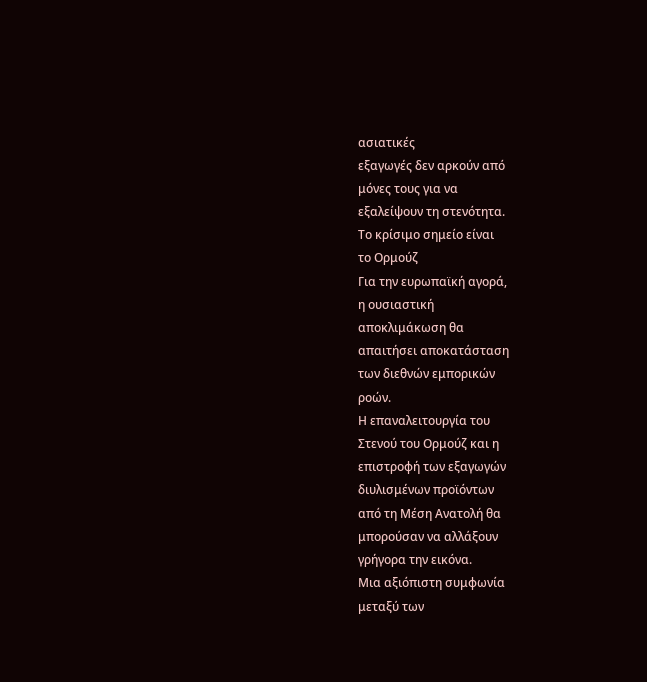ασιατικές
εξαγωγές δεν αρκούν από
μόνες τους για να
εξαλείψουν τη στενότητα.
Το κρίσιμο σημείο είναι
το Ορμούζ
Για την ευρωπαϊκή αγορά,
η ουσιαστική
αποκλιμάκωση θα
απαιτήσει αποκατάσταση
των διεθνών εμπορικών
ροών.
Η επαναλειτουργία του
Στενού του Ορμούζ και η
επιστροφή των εξαγωγών
διυλισμένων προϊόντων
από τη Μέση Ανατολή θα
μπορούσαν να αλλάξουν
γρήγορα την εικόνα.
Μια αξιόπιστη συμφωνία
μεταξύ των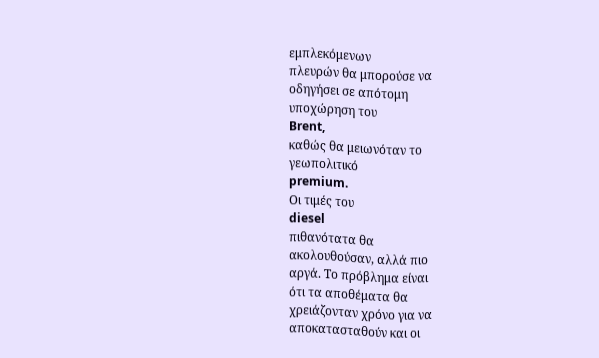εμπλεκόμενων
πλευρών θα μπορούσε να
οδηγήσει σε απότομη
υποχώρηση του
Brent,
καθώς θα μειωνόταν το
γεωπολιτικό
premium.
Οι τιμές του
diesel
πιθανότατα θα
ακολουθούσαν, αλλά πιο
αργά. Το πρόβλημα είναι
ότι τα αποθέματα θα
χρειάζονταν χρόνο για να
αποκατασταθούν και οι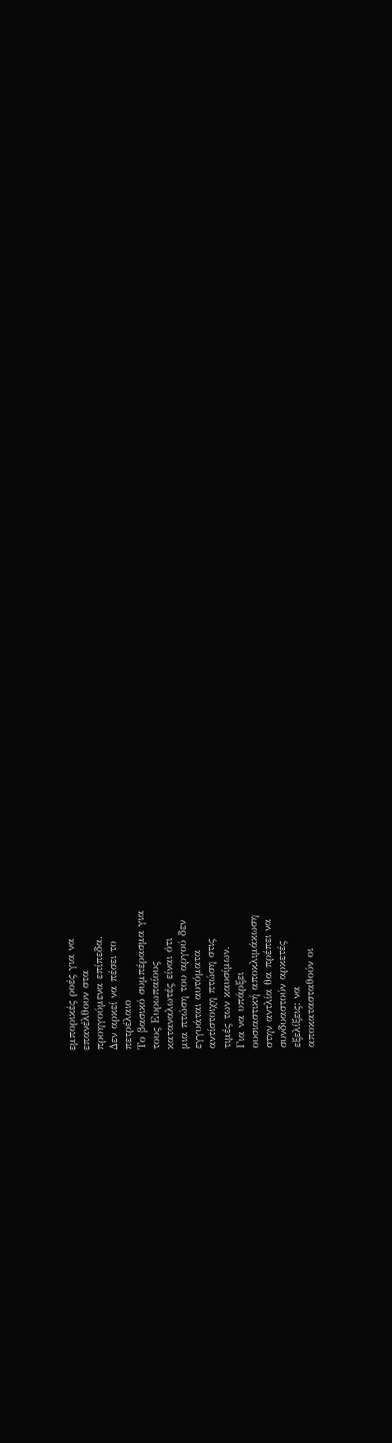εμπορικές ροές για να
επανέλθουν στα
προηγούμενα επίπεδα.
Δεν αρκεί να πέσει το
πετρέλαιο
Το βασικό συμπέρασμα για
τους Ευρωπαίους
καταναλωτές είναι ότι
μια πτώση του αργού δεν
εγγυάται αυτόματα
αντίστοιχη πτώση στις
τιμές των καυσίμων.
Για να υπάρξει
ουσιαστική αποκλιμάκωση
στην αντλία θα πρέπει να
συνδυαστούν αρκετές
εξελίξεις: να
αποκατασταθούν οι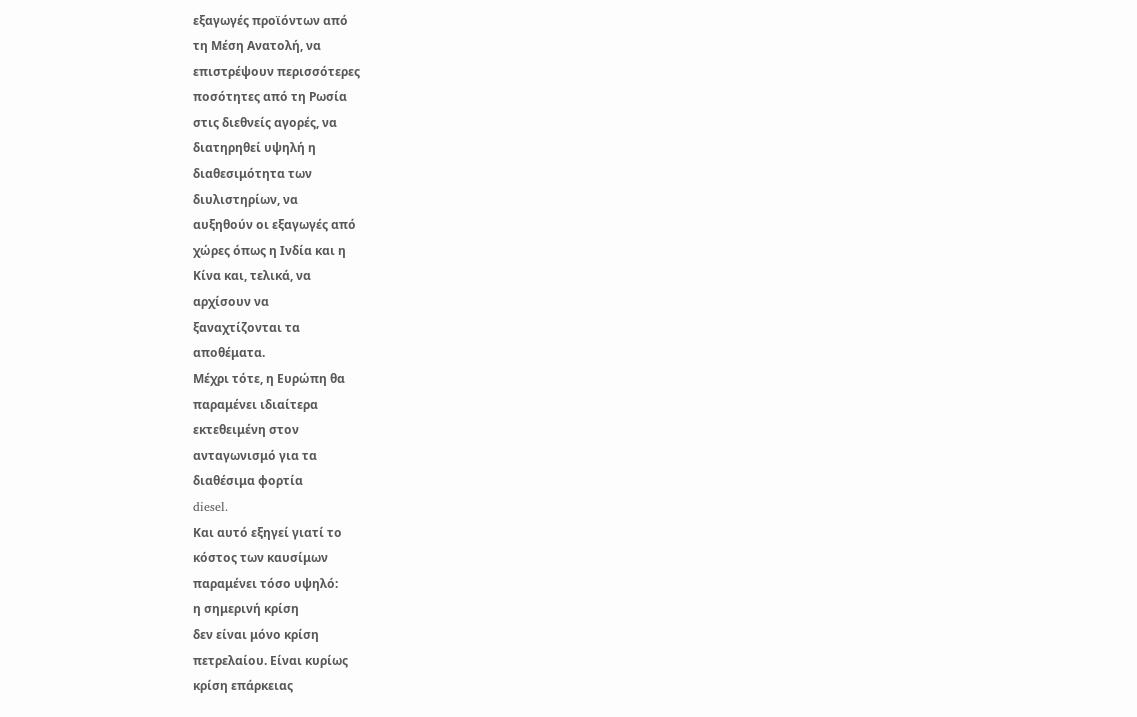εξαγωγές προϊόντων από
τη Μέση Ανατολή, να
επιστρέψουν περισσότερες
ποσότητες από τη Ρωσία
στις διεθνείς αγορές, να
διατηρηθεί υψηλή η
διαθεσιμότητα των
διυλιστηρίων, να
αυξηθούν οι εξαγωγές από
χώρες όπως η Ινδία και η
Κίνα και, τελικά, να
αρχίσουν να
ξαναχτίζονται τα
αποθέματα.
Μέχρι τότε, η Ευρώπη θα
παραμένει ιδιαίτερα
εκτεθειμένη στον
ανταγωνισμό για τα
διαθέσιμα φορτία
diesel.
Και αυτό εξηγεί γιατί το
κόστος των καυσίμων
παραμένει τόσο υψηλό:
η σημερινή κρίση
δεν είναι μόνο κρίση
πετρελαίου. Είναι κυρίως
κρίση επάρκειας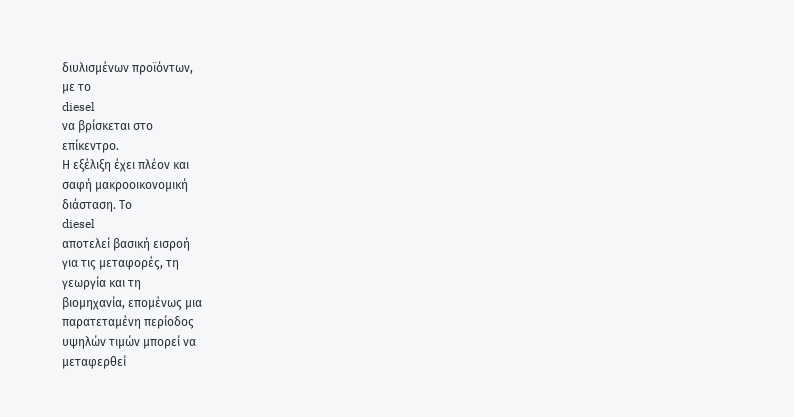διυλισμένων προϊόντων,
με το
diesel
να βρίσκεται στο
επίκεντρο.
Η εξέλιξη έχει πλέον και
σαφή μακροοικονομική
διάσταση. Το
diesel
αποτελεί βασική εισροή
για τις μεταφορές, τη
γεωργία και τη
βιομηχανία, επομένως μια
παρατεταμένη περίοδος
υψηλών τιμών μπορεί να
μεταφερθεί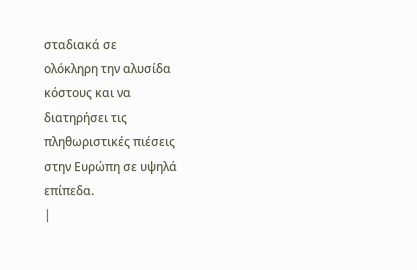σταδιακά σε
ολόκληρη την αλυσίδα
κόστους και να
διατηρήσει τις
πληθωριστικές πιέσεις
στην Ευρώπη σε υψηλά
επίπεδα.
|